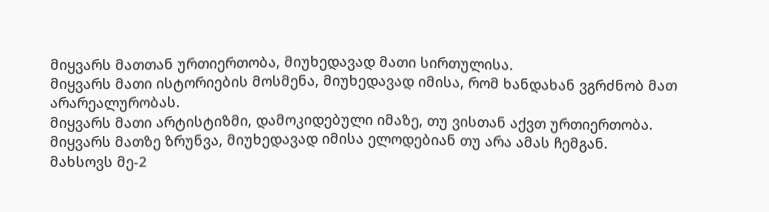მიყვარს მათთან ურთიერთობა, მიუხედავად მათი სირთულისა.
მიყვარს მათი ისტორიების მოსმენა, მიუხედავად იმისა, რომ ხანდახან ვგრძნობ მათ არარეალურობას.
მიყვარს მათი არტისტიზმი, დამოკიდებული იმაზე, თუ ვისთან აქვთ ურთიერთობა.
მიყვარს მათზე ზრუნვა, მიუხედავად იმისა ელოდებიან თუ არა ამას ჩემგან.
მახსოვს მე-2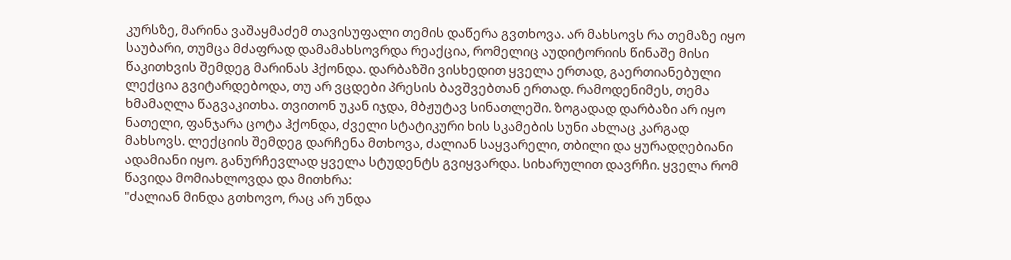კურსზე, მარინა ვაშაყმაძემ თავისუფალი თემის დაწერა გვთხოვა. არ მახსოვს რა თემაზე იყო საუბარი, თუმცა მძაფრად დამამახსოვრდა რეაქცია, რომელიც აუდიტორიის წინაშე მისი წაკითხვის შემდეგ მარინას ჰქონდა. დარბაზში ვისხედით ყველა ერთად, გაერთიანებული ლექცია გვიტარდებოდა, თუ არ ვცდები პრესის ბავშვებთან ერთად. რამოდენიმეს, თემა ხმამაღლა წაგვაკითხა. თვითონ უკან იჯდა, მბჟუტავ სინათლეში. ზოგადად დარბაზი არ იყო ნათელი, ფანჯარა ცოტა ჰქონდა, ძველი სტატიკური ხის სკამების სუნი ახლაც კარგად მახსოვს. ლექციის შემდეგ დარჩენა მთხოვა, ძალიან საყვარელი, თბილი და ყურადღებიანი ადამიანი იყო. განურჩევლად ყველა სტუდენტს გვიყვარდა. სიხარულით დავრჩი. ყველა რომ წავიდა მომიახლოვდა და მითხრა:
"ძალიან მინდა გთხოვო, რაც არ უნდა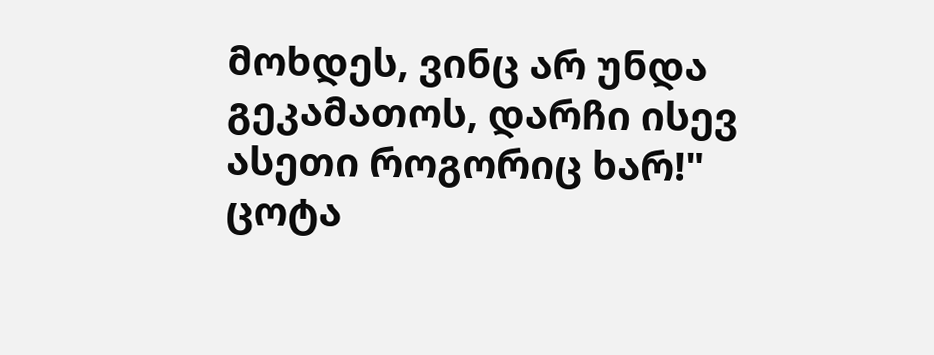მოხდეს, ვინც არ უნდა გეკამათოს, დარჩი ისევ ასეთი როგორიც ხარ!" ცოტა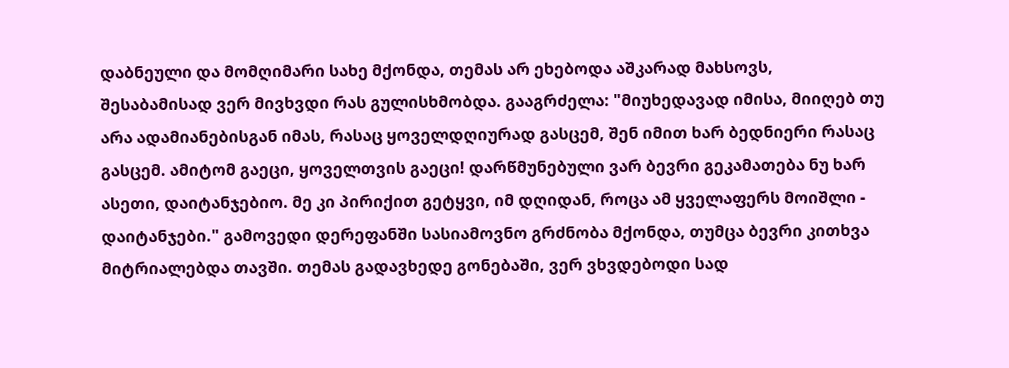დაბნეული და მომღიმარი სახე მქონდა, თემას არ ეხებოდა აშკარად მახსოვს, შესაბამისად ვერ მივხვდი რას გულისხმობდა. გააგრძელა: "მიუხედავად იმისა, მიიღებ თუ არა ადამიანებისგან იმას, რასაც ყოველდღიურად გასცემ, შენ იმით ხარ ბედნიერი რასაც გასცემ. ამიტომ გაეცი, ყოველთვის გაეცი! დარწმუნებული ვარ ბევრი გეკამათება ნუ ხარ ასეთი, დაიტანჯებიო. მე კი პირიქით გეტყვი, იმ დღიდან, როცა ამ ყველაფერს მოიშლი - დაიტანჯები." გამოვედი დერეფანში სასიამოვნო გრძნობა მქონდა, თუმცა ბევრი კითხვა მიტრიალებდა თავში. თემას გადავხედე გონებაში, ვერ ვხვდებოდი სად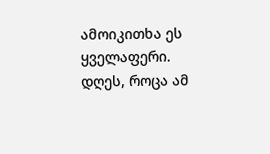ამოიკითხა ეს ყველაფერი.
დღეს, როცა ამ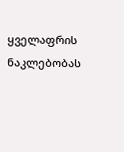ყველაფრის ნაკლებობას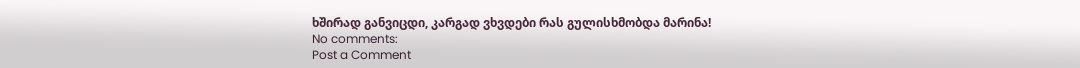ხშირად განვიცდი, კარგად ვხვდები რას გულისხმობდა მარინა!
No comments:
Post a Comment